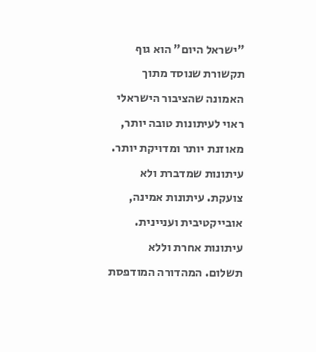"ישראל היום" הוא גוף תקשורת שנוסד מתוך האמונה שהציבור הישראלי ראוי לעיתונות טובה יותר, מאוזנת יותר ומדויקת יותר. עיתונות שמדברת ולא צועקת. עיתונות אמינה, אובייקטיבית ועניינית. עיתונות אחרת וללא תשלום. המהדורה המודפסת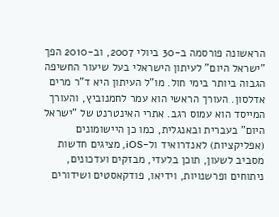הראשונה פורסמה ב-30 ביולי 2007, וב-2010 הפך "ישראל היום" לעיתון הישראלי בעל שיעור החשיפה הגבוה ביותר בימי חול. מו"ל העיתון היא ד"ר מרים אדלסון. העורך הראשי הוא עמר לחמנוביץ, והעורך המייסד הוא עמוס רגב. אתרי האינטרנט של "ישראל היום" בעברית ובאנגלית, כמו כן היישומונים (אפליקציות) לאנדרואיד ול-iOS, מציגים חדשות מסביב לשעון, תוכן בלעדי, מבזקים ועדכונים, ניתוחים ופרשנויות, וידיאו, פודקאסטים ושידורים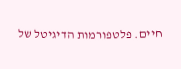חיים. פלטפורמות הדיגיטל של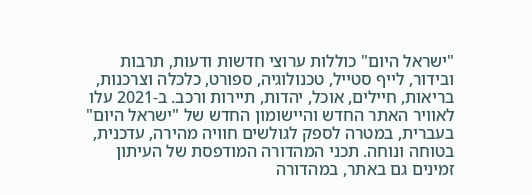"ישראל היום" כוללות ערוצי חדשות ודעות, תרבות ובידור, לייף סטייל, טכנולוגיה, ספורט, כלכלה וצרכנות, בריאות, חיילים, אוכל, יהדות, תיירות ורכב. ב-2021 עלו לאוויר האתר החדש והיישומון החדש של "ישראל היום" בעברית, במטרה לספק לגולשים חוויה מהירה, עדכנית, בטוחה ונוחה. תכני המהדורה המודפסת של העיתון זמינים גם באתר, במהדורה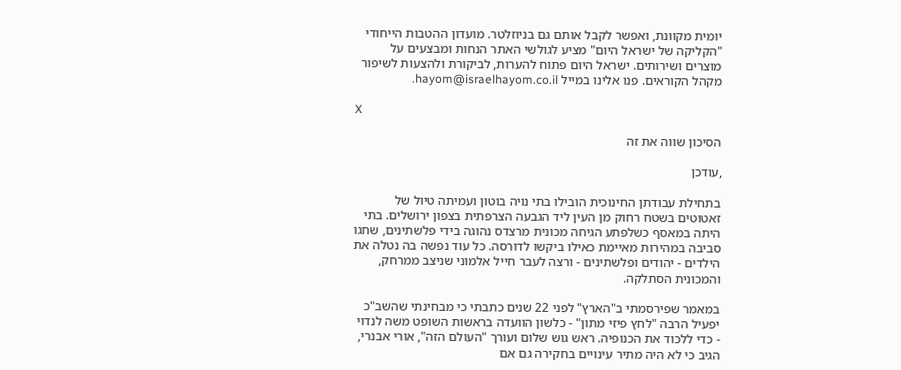יומית מקוונת, ואפשר לקבל אותם גם בניוזלטר. מועדון ההטבות הייחודי "הקליקה של ישראל היום" מציע לגולשי האתר הנחות ומבצעים על מוצרים ושירותים. ישראל היום פתוח להערות, לביקורת ולהצעות לשיפור מקהל הקוראים. פנו אלינו במייל hayom@israelhayom.co.il.

X

הסיכון שווה את זה

,עודכן

בתחילת עבודתן החינוכית הובילו בתי נויה בוטון ועמיתה טיול של זאטוטים בשטח רחוק מן העין ליד הגבעה הצרפתית בצפון ירושלים. בתי היתה במאסף כשלפתע הגיחה מכונית מרצדס נהוגה בידי פלשתינים, שחגו סביבה במהירות מאיימת כאילו ביקשו לדורסה. כל עוד נפשה בה נטלה את הילדים - יהודים ופלשתינים - ורצה לעבר חייל אלמוני שניצב ממרחק, והמכונית הסתלקה.

במאמר שפירסמתי ב"הארץ" לפני 22 שנים כתבתי כי מבחינתי שהשב"כ יפעיל הרבה "לחץ פיזי מתון" - כלשון הוועדה בראשות השופט משה לנדוי - כדי ללכוד את הכנופיה. ראש גוש שלום ועורך "העולם הזה", אורי אבנרי, הגיב כי לא היה מתיר עינויים בחקירה גם אם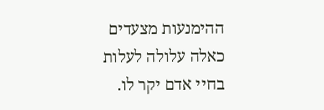ההימנעות מצעדים כאלה עלולה לעלות בחיי אדם יקר לו.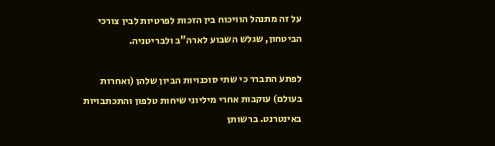על זה מתנהל הוויכוח בין הזכות לפרטיות לבין צורכי הביטחון, שגלש השבוע לארה"ב ולבריטניה.

לפתע התברר כי שתי סוכנויות הביון שלהן (ואחרות בעולם) עוקבות אחרי מיליוני שיחות טלפון והתכתבויות באינטרנט. ברשותן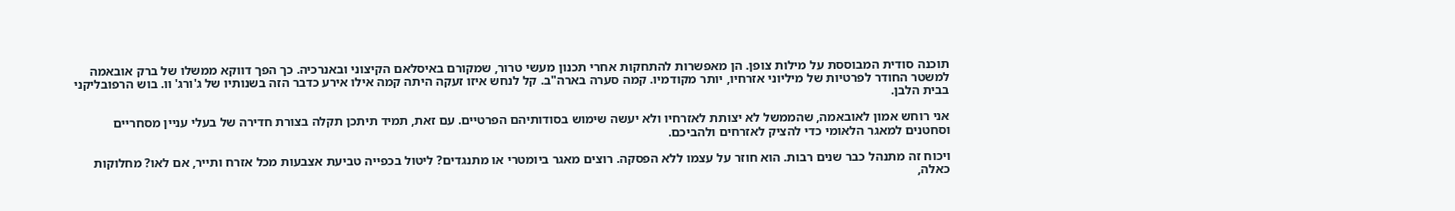תוכנה סודית המבוססת על מילות צופן. הן מאפשרות להתחקות אחרי תכנון מעשי טרור, שמקורם באיסלאם הקיצוני ובאנרכיה. כך הפך דווקא ממשלו של ברק אובאמה למשטר החודר לפרטיות של מיליוני אזרחיו, יותר מקודמיו. קמה סערה בארה"ב. קל לנחש איזו זעקה היתה קמה אילו אירע כדבר הזה בשנותיו של ג'ורג' וו. בוש הרפובליקני בבית הלבן.

אני רוחש אמון לאובאמה, שהממשל לא יצותת לאזרחיו ולא יעשה שימוש בסודותיהם הפרטיים. עם זאת, תמיד תיתכן תקלה בצורת חדירה של בעלי עניין מסחריים וסחטנים למאגר הלאומי כדי להציק לאזרחים ולהביכם.

ויכוח זה מתנהל כבר שנים רבות. הוא חוזר על עצמו ללא הפסקה. רוצים מאגר ביומטרי או מתנגדים? ליטול בכפייה טביעת אצבעות מכל אזרח ותייר, אם לאו? מחלוקות כאלה,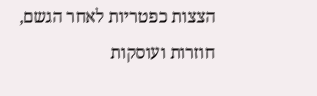הצצות כפטריות לאחר הגשם, חוזרות ועוסקות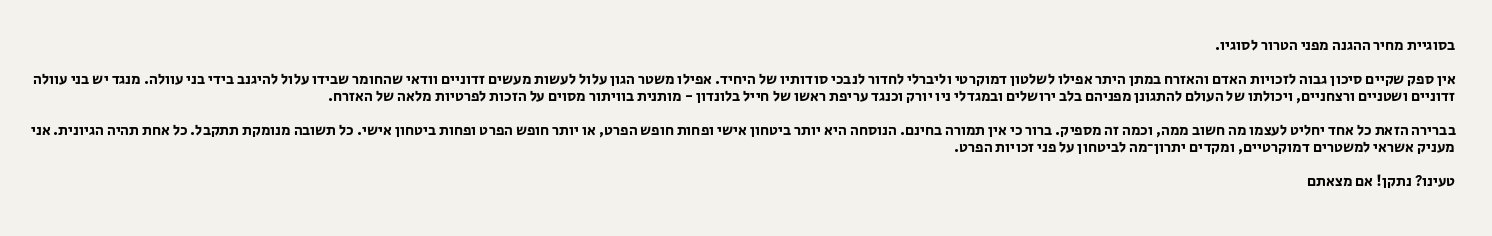בסוגיית מחיר ההגנה מפני הטרור לסוגיו.

אין ספק שקיים סיכון גבוה לזכויות האדם והאזרח במתן היתר אפילו לשלטון דמוקרטי וליברלי לחדור לנבכי סודותיו של היחיד. אפילו משטר הגון עלול לעשות מעשים זדוניים וודאי שהחומר שבידו עלול להיגנב בידי בני עוולה. מנגד יש בני עוולה זדוניים ושטניים ורצחניים, ויכולתו של העולם להתגונן מפניהם בלב ירושלים ובמגדלי ניו יורק וכנגד עריפת ראשו של חייל בלונדון - מותנית בוויתור מסוים על הזכות לפרטיות מלאה של האזרח.

בברירה הזאת כל אחד יחליט לעצמו מה חשוב ממה, וכמה זה מספיק. ברור כי אין תמורה בחינם. הנוסחה היא יותר ביטחון אישי ופחות חופש הפרט, או יותר חופש הפרט ופחות ביטחון אישי. כל תשובה מנומקת תתקבל. כל אחת תהיה הגיונית. אני מעניק אשראי למשטרים דמוקרטיים, ומקדים יתרון־מה לביטחון על פני זכויות הפרט.

טעינו? נתקן! אם מצאתם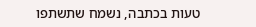טעות בכתבה, נשמח שתשתפו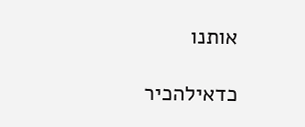אותנו

כדאילהכיר